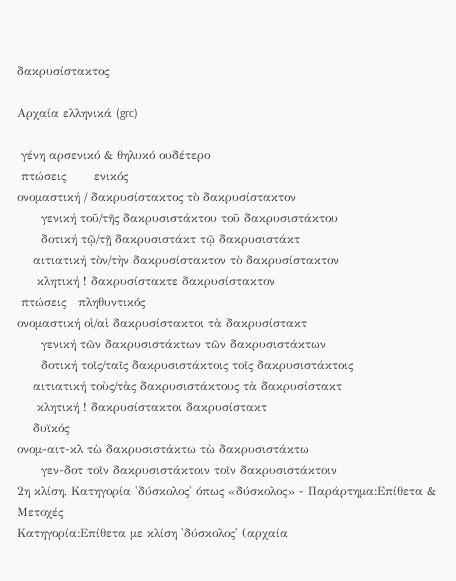δακρυσίστακτος

Αρχαία ελληνικά (grc)

 γένη αρσενικό & θηλυκό ουδέτερο
 πτώσεις       ενικός
ονομαστική / δακρυσίστακτος τὸ δακρυσίστακτον
      γενική τοῦ/τῆς δακρυσιστάκτου τοῦ δακρυσιστάκτου
      δοτική τῷ/τῇ δακρυσιστάκτ τῷ δακρυσιστάκτ
    αιτιατική τὸν/τὴν δακρυσίστακτον τὸ δακρυσίστακτον
     κλητική ! δακρυσίστακτε δακρυσίστακτον
 πτώσεις   πληθυντικός
ονομαστική οἱ/αἱ δακρυσίστακτοι τὰ δακρυσίστακτ
      γενική τῶν δακρυσιστάκτων τῶν δακρυσιστάκτων
      δοτική τοῖς/ταῖς δακρυσιστάκτοις τοῖς δακρυσιστάκτοις
    αιτιατική τοὺς/τὰς δακρυσιστάκτους τὰ δακρυσίστακτ
     κλητική ! δακρυσίστακτοι δακρυσίστακτ
    δυϊκός
ονομ-αιτ-κλ τὼ δακρυσιστάκτω τὼ δακρυσιστάκτω
      γεν-δοτ τοῖν δακρυσιστάκτοιν τοῖν δακρυσιστάκτοιν
2η κλίση, Κατηγορία 'δύσκολος' όπως «δύσκολος» - Παράρτημα:Επίθετα & Μετοχές
Κατηγορία:Επίθετα με κλίση 'δύσκολος' (αρχαία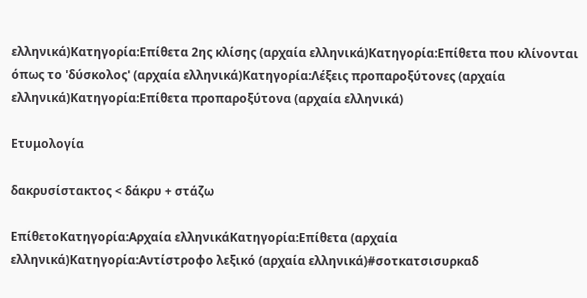ελληνικά)Κατηγορία:Επίθετα 2ης κλίσης (αρχαία ελληνικά)Κατηγορία:Επίθετα που κλίνονται όπως το 'δύσκολος' (αρχαία ελληνικά)Κατηγορία:Λέξεις προπαροξύτονες (αρχαία ελληνικά)Κατηγορία:Επίθετα προπαροξύτονα (αρχαία ελληνικά)

Ετυμολογία

δακρυσίστακτος < δάκρυ + στάζω

ΕπίθετοΚατηγορία:Αρχαία ελληνικάΚατηγορία:Επίθετα (αρχαία ελληνικά)Κατηγορία:Αντίστροφο λεξικό (αρχαία ελληνικά)#σοτκατσισυρκαδ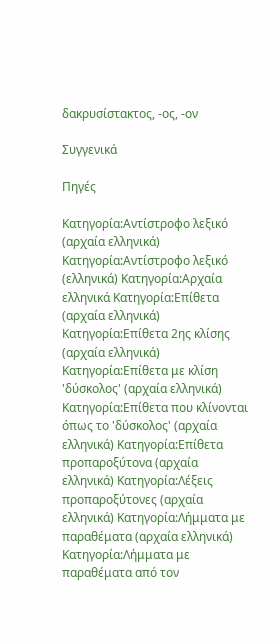δακρυσίστακτος, -ος, -ον

Συγγενικά

Πηγές

Κατηγορία:Αντίστροφο λεξικό (αρχαία ελληνικά) Κατηγορία:Αντίστροφο λεξικό (ελληνικά) Κατηγορία:Αρχαία ελληνικά Κατηγορία:Επίθετα (αρχαία ελληνικά) Κατηγορία:Επίθετα 2ης κλίσης (αρχαία ελληνικά) Κατηγορία:Επίθετα με κλίση 'δύσκολος' (αρχαία ελληνικά) Κατηγορία:Επίθετα που κλίνονται όπως το 'δύσκολος' (αρχαία ελληνικά) Κατηγορία:Επίθετα προπαροξύτονα (αρχαία ελληνικά) Κατηγορία:Λέξεις προπαροξύτονες (αρχαία ελληνικά) Κατηγορία:Λήμματα με παραθέματα (αρχαία ελληνικά) Κατηγορία:Λήμματα με παραθέματα από τον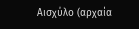Αισχύλο (αρχαία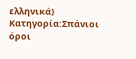ελληνικά) Κατηγορία:Σπάνιοι όροι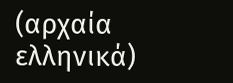(αρχαία ελληνικά)